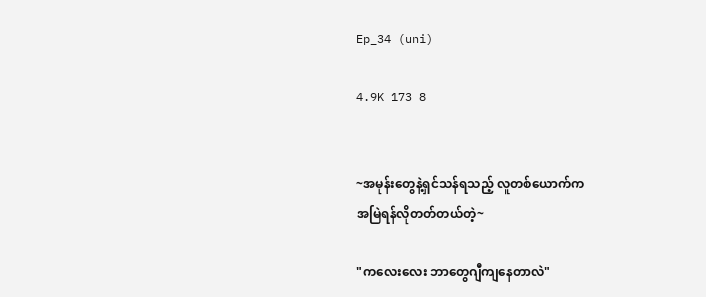Ep_34 (uni)

4.9K 173 8


~အမုန်းတွေနဲ့ရှင်သန်ရသည့် လူတစ်ယောက်က
အမြဲရန်လိုတတ်တယ်တဲ့~

"ကလေးလေး ဘာတွေဂျီကျနေတာလဲ"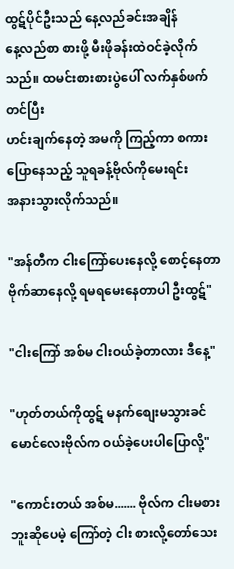ထွဋ်ပိုင်ဦးသည် နေ့လည်ခင်းအချိန်
နေ့လည်စာ စားဖို့ မီးဖိုခန်းထဲဝင်ခဲ့လိုက်သည်။ ထမင်းစားစားပွဲပေါ် လက်နှစ်ဖက်တင်ပြီး
ဟင်းချက်နေတဲ့ အမကို ကြည့်ကာ စကားပြောနေသည့် သူရခန့်ဗိုလ်ကိုမေးရင်း
အနားသွားလိုက်သည်။

"အန်တီက ငါးကြော်ပေးနေလို့ စောင့်နေတာ
ဗိုက်ဆာနေလို့ ရမရမေးနေတာပါ ဦးထွဋ်"

"ငါးကြော် အစ်မ ငါးဝယ်ခဲ့တာလား ဒီနေ့"

"ဟုတ်တယ်ကိုထွဋ် မနက်စျေးမသွားခင်
မောင်လေးဗိုလ်က ဝယ်ခဲ့ပေးပါပြောလို့"

"ကောင်းတယ် အစ်မ....... ဗိုလ်က ငါးမစားဘူးဆိုပေမဲ့ ကြော်တဲ့ ငါး စားလို့တော်သေး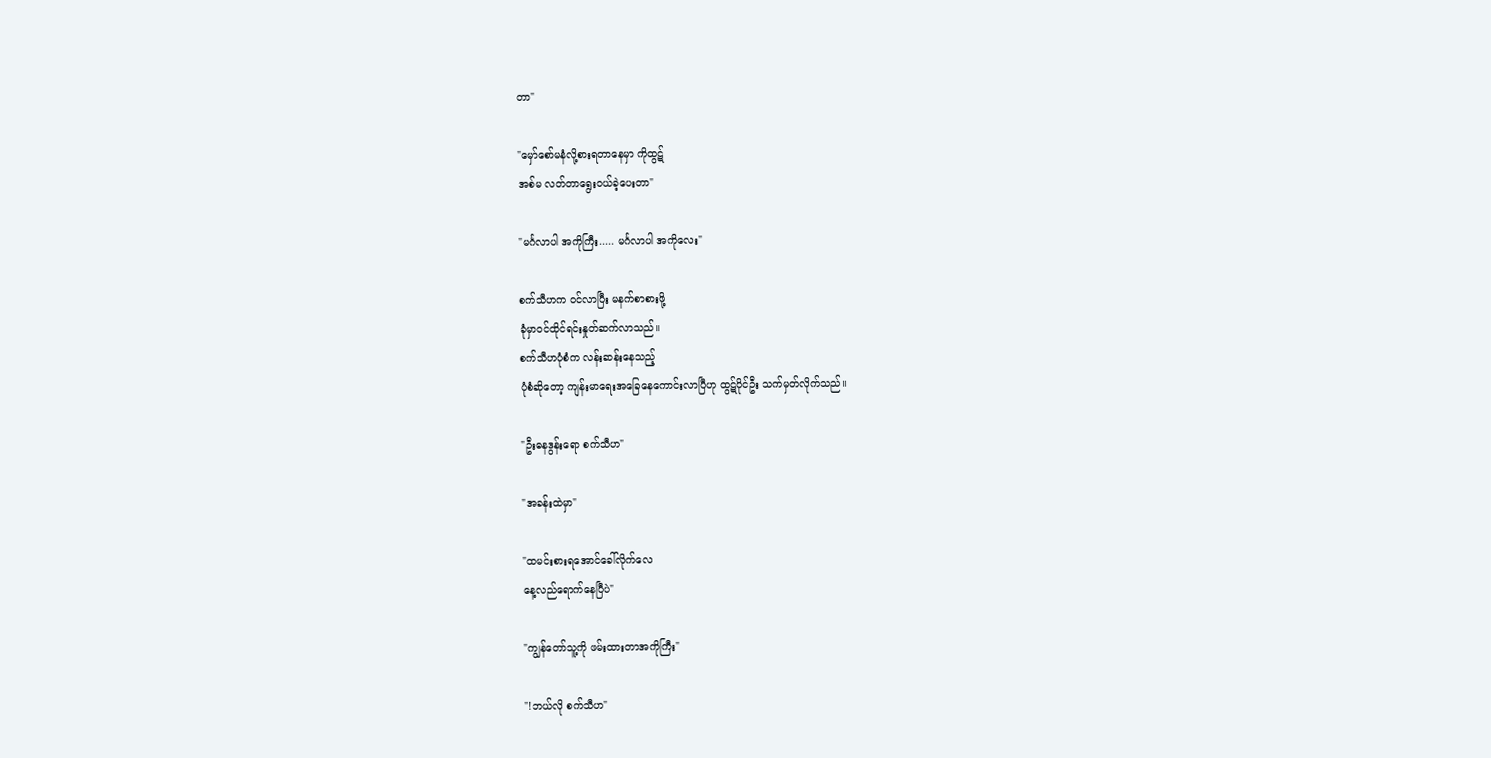တာ"

"မှော်စော်မနံလို့စားရတာနေမှာ ကိုထွဋ်
အစ်မ လတ်တာရွေးဝယ်ခဲ့ပေးတာ"

"မင်္ဂလာပါ အကိုကြီး..... မင်္ဂလာပါ အကိုလေး"

စက်သီဟက ဝင်လာပြီး မနက်စာစားဖို့
ခုံမှာဝင်ထိုင်ရင်းနှုတ်ဆက်လာသည်။
စက်သီဟပုံစံက လန်းဆန်းနေသည့်
ပုံစံဆိုတော့ ကျန်းမာရေးအခြေနေကောင်းလာပြီဟု ထွဋ်ပိုင်ဦး သက်မှတ်လိုက်သည်။

"ဦးဓနဒွန်းရော စက်သီဟ"

"အခန်းထဲမှာ"

"ထမင်းစားရအောင်ခေါ်လိုက်လေ
နေ့လည်ရောက်နေပြီပဲ"

"ကျွန်တော်သူ့ကို ဖမ်းထားတာအကိုကြီး"

"!ဘယ်လို စက်သီဟ"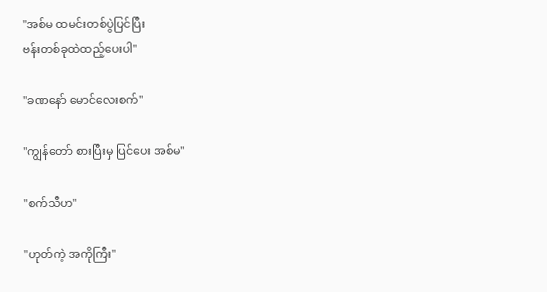"အစ်မ ထမင်းတစ်ပွဲပြင်ပြီး
ဗန်းတစ်ခုထဲထည့်ပေးပါ"

"ခဏနော် မောင်လေးစက်"

"ကျွန်တော် စားပြီးမှ ပြင်ပေး အစ်မ"

"စက်သီဟ"

"ဟုတ်ကဲ့ အကိုကြီး"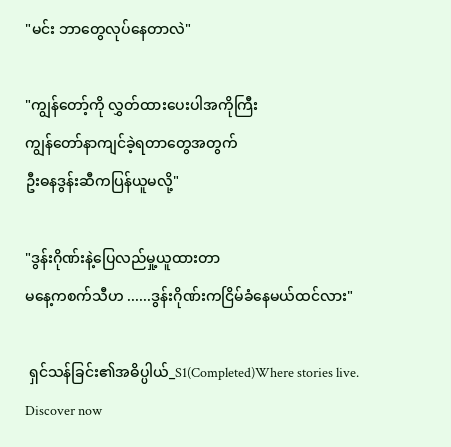"မင်း ဘာတွေလုပ်နေတာလဲ"

"ကျွန်တော့်ကို လွှတ်ထားပေးပါအကိုကြီး
ကျွန်တော်နာကျင်ခဲ့ရတာတွေအတွက်
ဦးဓနဒွန်းဆီကပြန်ယူမလို့"

"ဒွန်းဂိုဏ်းနဲ့ပြေလည်မှု့ယူထားတာ
မနေ့ကစက်သီဟ ......ဒွန်းဂိုဏ်းကငြိမ်ခံနေမယ်ထင်လား"

 ရှင်သန်ခြင်း၏အဓိပ္ပါယ်_S1(Completed)Where stories live. Discover now